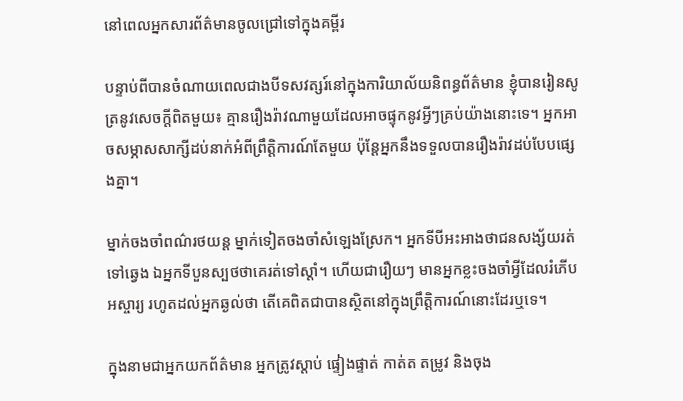នៅពេលអ្នកសារព័ត៌មានចូលជ្រៅទៅក្នុងគម្ពីរ

បន្ទាប់ពីបានចំណាយពេលជាងបីទសវត្សរ៍នៅក្នុងការិយាល័យនិពន្ធព័ត៌មាន ខ្ញុំបានរៀនសូត្រនូវសេចក្តីពិតមួយ៖ គ្មានរឿងរ៉ាវណាមួយដែលអាចផ្ទុកនូវអ្វីៗគ្រប់យ៉ាងនោះទេ។ អ្នកអាចសម្ភាសសាក្សីដប់នាក់អំពីព្រឹត្តិការណ៍តែមួយ ប៉ុន្តែអ្នកនឹងទទួលបានរឿងរ៉ាវដប់បែបផ្សេងគ្នា។

ម្នាក់ចងចាំពណ៌រថយន្ត ម្នាក់ទៀតចងចាំសំឡេងស្រែក។ អ្នកទីបីអះអាងថាជនសង្ស័យរត់ទៅឆ្វេង ឯអ្នកទីបួនស្បថថាគេរត់ទៅស្តាំ។ ហើយជារឿយៗ មានអ្នកខ្លះចងចាំអ្វីដែលរំភើបអស្ចារ្យ រហូតដល់អ្នកឆ្ងល់ថា តើគេពិតជាបានស្ថិតនៅក្នុងព្រឹត្តិការណ៍នោះដែរឬទេ។

ក្នុងនាមជាអ្នកយកព័ត៌មាន អ្នកត្រូវស្តាប់ ផ្ទៀងផ្ទាត់ កាត់ត តម្រូវ និងចុង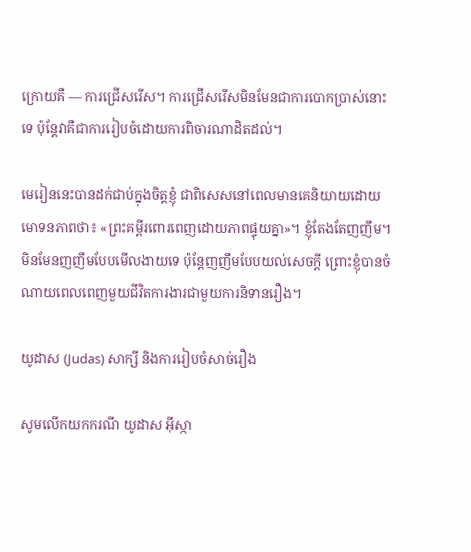ក្រោយគឺ — ការជ្រើសរើស។ ការជ្រើសរើសមិនមែនជាការបោកប្រាស់នោះទេ ប៉ុន្តែវាគឺជាការរៀបចំដោយការពិចារណាដិតដល់។

មេរៀននេះបានដក់ជាប់ក្នុងចិត្តខ្ញុំ ជាពិសេសនៅពេលមានគេនិយាយដោយមោទនភាពថា៖ «ព្រះគម្ពីរពោរពេញដោយភាពផ្ទុយគ្នា»។ ខ្ញុំតែងតែញញឹម។ មិនមែនញញឹមបែបមើលងាយទេ ប៉ុន្តែញញឹមបែបយល់សេចក្តី ព្រោះខ្ញុំបានចំណាយពេលពេញមួយជីវិតការងារជាមួយការនិទានរឿង។

យូដាស (Judas) សាក្សី និងការរៀបចំសាច់រឿង

សូមលើកយកករណី យូដាស អ៊ីស្កា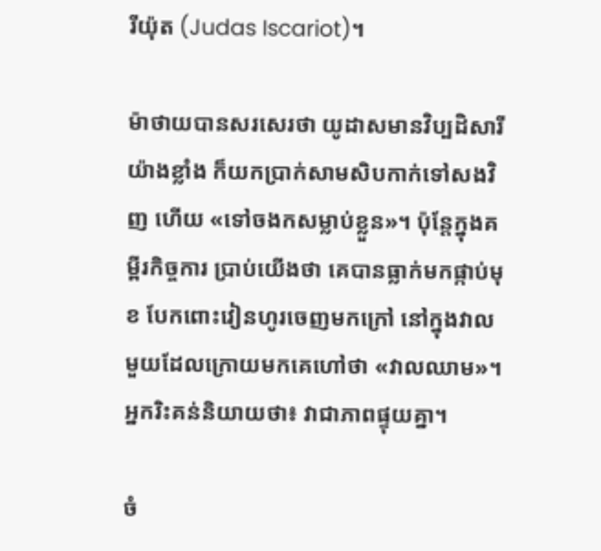រីយ៉ុត (Judas Iscariot)។

ម៉ាថាយបានសរសេរថា យូដាសមានវិប្បដិសារីយ៉ាងខ្លាំង ក៏យកប្រាក់សាមសិបកាក់ទៅសងវិញ ហើយ «ទៅចងកសម្លាប់ខ្លួន»។ ប៉ុន្តែក្នុងគម្ពីរកិច្ចការ ប្រាប់យើងថា គេបានធ្លាក់មកផ្កាប់មុខ បែកពោះវៀនហូរចេញមកក្រៅ នៅក្នុងវាលមួយដែលក្រោយមកគេហៅថា «វាលឈាម»។ អ្នករិះគន់និយាយថា៖ វាជាភាពផ្ទុយគ្នា។

ចំ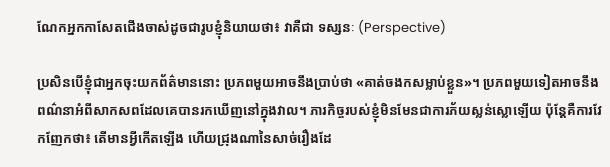ណែកអ្នកកាសែតជើងចាស់ដូចជារូបខ្ញុំនិយាយថា៖ វាគឺជា ទស្សនៈ (Perspective)

ប្រសិនបើខ្ញុំជាអ្នកចុះយកព័ត៌មាននោះ ប្រភពមួយអាចនឹងប្រាប់ថា «គាត់ចងកសម្លាប់ខ្លួន»។ ប្រភពមួយទៀតអាចនឹងពណ៌នាអំពីសាកសពដែលគេបានរកឃើញនៅក្នុងវាល។ ភារកិច្ចរបស់ខ្ញុំមិនមែនជាការភ័យស្លន់ស្លោឡើយ ប៉ុន្តែគឺការវែកញែកថា៖ តើមានអ្វីកើតឡើង ហើយជ្រុងណានៃសាច់រឿងដែ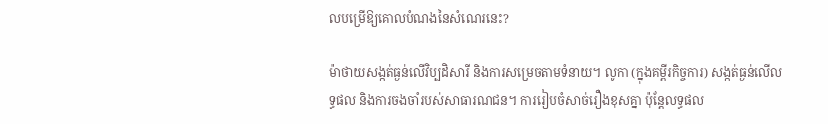លបម្រើឱ្យគោលបំណងនៃសំណេរនេះ?

ម៉ាថាយសង្កត់ធ្ងន់លើវិប្បដិសារី និងការសម្រេចតាមទំនាយ។ លូកា (ក្នុងគម្ពីរកិច្ចការ) សង្កត់ធ្ងន់លើលទ្ធផល និងការចងចាំរបស់សាធារណជន។ ការរៀបចំសាច់រឿងខុសគ្នា ប៉ុន្តែលទ្ធផល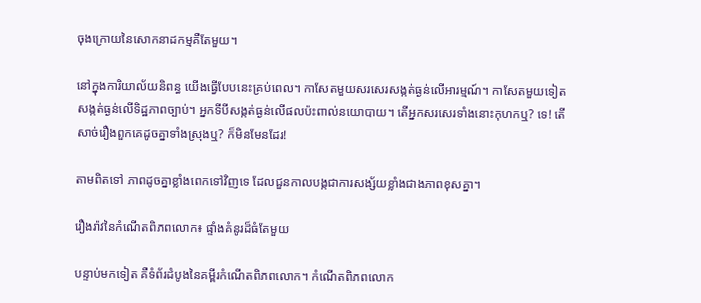ចុងក្រោយនៃសោកនាដកម្មគឺតែមួយ។

នៅក្នុងការិយាល័យនិពន្ធ យើងធ្វើបែបនេះគ្រប់ពេល។ កាសែតមួយសរសេរសង្កត់ធ្ងន់លើអារម្មណ៍។ កាសែតមួយទៀតសង្កត់ធ្ងន់លើទិដ្ឋភាពច្បាប់។ អ្នកទីបីសង្កត់ធ្ងន់លើផលប៉ះពាល់នយោបាយ។ តើអ្នកសរសេរទាំងនោះកុហកឬ? ទេ! តើសាច់រឿងពួកគេដូចគ្នាទាំងស្រុងឬ? ក៏មិនមែនដែរ!

តាមពិតទៅ ភាពដូចគ្នាខ្លាំងពេកទៅវិញទេ ដែលជួនកាលបង្កជាការសង្ស័យខ្លាំងជាងភាពខុសគ្នា។

រឿងរ៉ាវនៃកំណើតពិភពលោក៖ ផ្ទាំងគំនូរដ៏ធំតែមួយ

បន្ទាប់មកទៀត គឺទំព័រដំបូងនៃគម្ពីរកំណើតពិភពលោក។ កំណើតពិភពលោក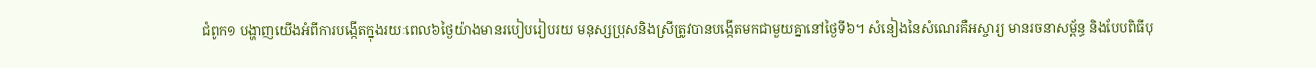ជំពូក១ បង្ហាញយើងអំពីការបង្កើតក្នុងរយៈពេល៦ថ្ងៃយ៉ាងមានរបៀបរៀបរយ មនុស្សប្រុសនិងស្រីត្រូវបានបង្កើតមកជាមួយគ្នានៅថ្ងៃទី៦។ សំនៀងនៃសំណេរគឺអស្ចារ្យ មានរចនាសម្ព័ន្ធ និងបែបពិធីបុ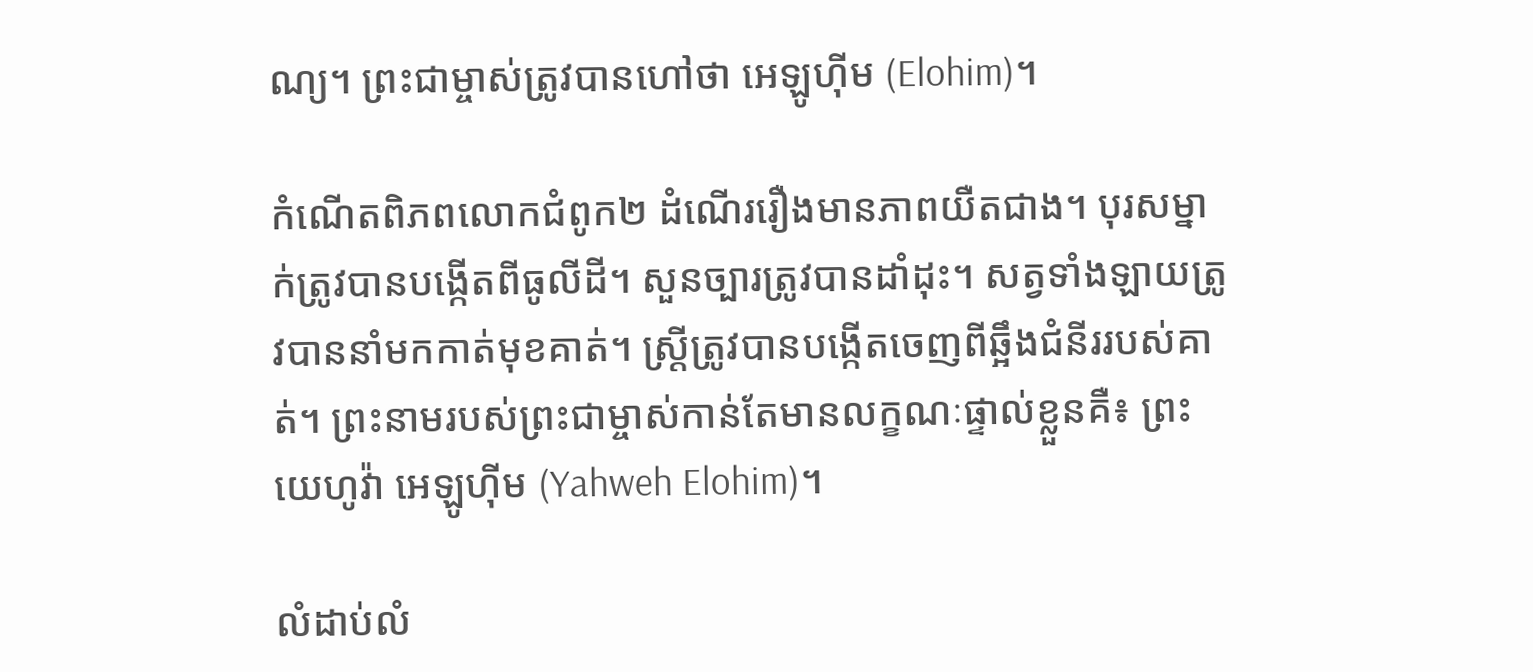ណ្យ។ ព្រះជាម្ចាស់ត្រូវបានហៅថា អេឡូហ៊ីម (Elohim)។

កំណើតពិភពលោកជំពូក២ ដំណើររឿងមានភាពយឺតជាង។ បុរសម្នាក់ត្រូវបានបង្កើតពីធូលីដី។ សួនច្បារត្រូវបានដាំដុះ។ សត្វទាំងឡាយត្រូវបាននាំមកកាត់មុខគាត់។ ស្ត្រីត្រូវបានបង្កើតចេញពីឆ្អឹងជំនីររបស់គាត់។ ព្រះនាមរបស់ព្រះជាម្ចាស់កាន់តែមានលក្ខណៈផ្ទាល់ខ្លួនគឺ៖ ព្រះយេហូវ៉ា អេឡូហ៊ីម (Yahweh Elohim)។

លំដាប់លំ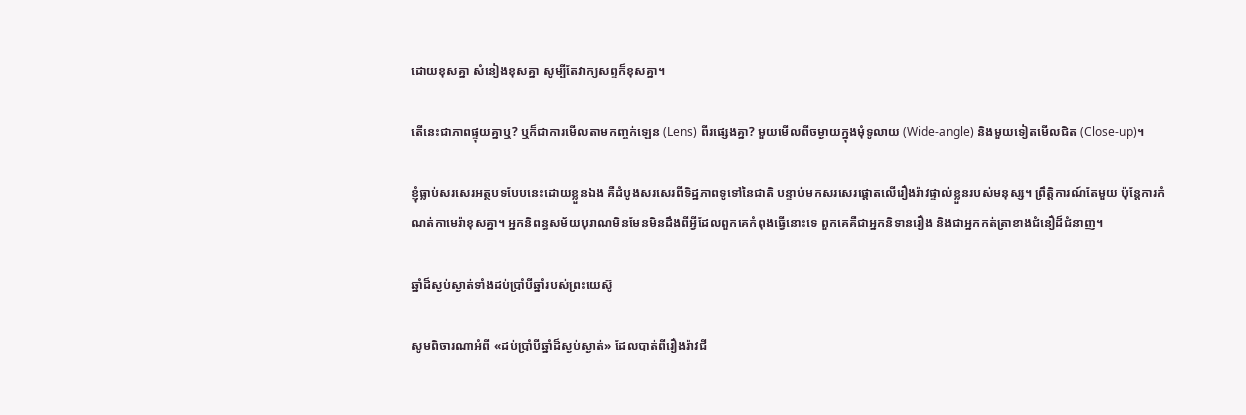ដោយខុសគ្នា សំនៀងខុសគ្នា សូម្បីតែវាក្យសព្ទក៏ខុសគ្នា។

តើនេះជាភាពផ្ទុយគ្នាឬ? ឬក៏ជាការមើលតាមកញ្ចក់ឡេន (Lens) ពីរផ្សេងគ្នា? មួយមើលពីចម្ងាយក្នុងមុំទូលាយ (Wide-angle) និងមួយទៀតមើលជិត (Close-up)។

ខ្ញុំធ្លាប់សរសេរអត្ថបទបែបនេះដោយខ្លួនឯង គឺដំបូងសរសេរពីទិដ្ឋភាពទូទៅនៃជាតិ បន្ទាប់មកសរសេរផ្ដោតលើរឿងរ៉ាវផ្ទាល់ខ្លួនរបស់មនុស្ស។ ព្រឹត្តិការណ៍តែមួយ ប៉ុន្តែការកំណត់កាមេរ៉ាខុសគ្នា។ អ្នកនិពន្ធសម័យបុរាណមិនមែនមិនដឹងពីអ្វីដែលពួកគេកំពុងធ្វើនោះទេ ពួកគេគឺជាអ្នកនិទានរឿង និងជាអ្នកកត់ត្រាខាងជំនឿដ៏ជំនាញ។

ឆ្នាំដ៏ស្ងប់ស្ងាត់ទាំងដប់ប្រាំបីឆ្នាំរបស់ព្រះយេស៊ូ

សូមពិចារណាអំពី «ដប់ប្រាំបីឆ្នាំដ៏ស្ងប់ស្ងាត់» ដែលបាត់ពីរឿងរ៉ាវជី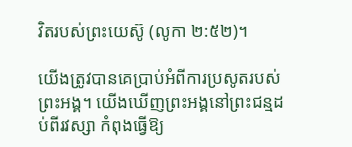វិតរបស់ព្រះយេស៊ូ (លូកា ២:៥២)។

យើងត្រូវបានគេប្រាប់អំពីការប្រសូតរបស់ព្រះអង្គ។ យើងឃើញព្រះអង្គនៅព្រះជន្មដប់ពីរវស្សា កំពុងធ្វើឱ្យ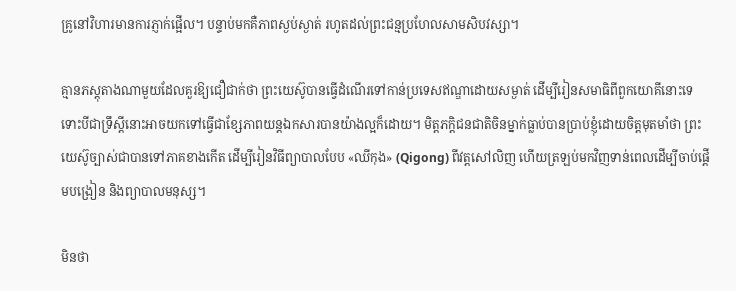គ្រូនៅវិហារមានការភ្ញាក់ផ្អើល។ បន្ទាប់មកគឺភាពស្ងប់ស្ងាត់ រហូតដល់ព្រះជន្មប្រហែលសាមសិបវស្សា។

គ្មានភស្តុតាងណាមួយដែលគួរឱ្យជឿជាក់ថា ព្រះយេស៊ូបានធ្វើដំណើរទៅកាន់ប្រទេសឥណ្ឌាដោយសម្ងាត់ ដើម្បីរៀនសមាធិពីពួកយោគីនោះទេ ទោះបីជាទ្រឹស្តីនោះអាចយកទៅធ្វើជាខ្សែភាពយន្តឯកសារបានយ៉ាងល្អក៏ដោយ។ មិត្តភក្តិជនជាតិចិនម្នាក់ធ្លាប់បានប្រាប់ខ្ញុំដោយចិត្តមុតមាំថា ព្រះយេស៊ូច្បាស់ជាបានទៅភាគខាងកើត ដើម្បីរៀនវិធីព្យាបាលបែប «ឈីកុង» (Qigong) ពីវត្តសៅលិញ ហើយត្រឡប់មកវិញទាន់ពេលដើម្បីចាប់ផ្តើមបង្រៀន និងព្យាបាលមនុស្ស។

មិនថា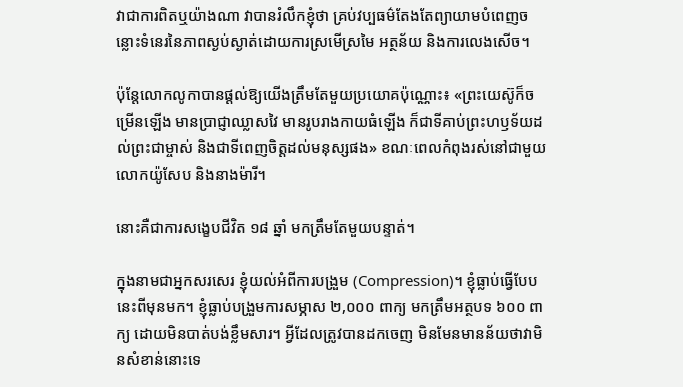វាជាការពិតឬយ៉ាងណា វាបានរំលឹកខ្ញុំថា គ្រប់វប្បធម៌តែងតែព្យាយាមបំពេញចន្លោះទំនេរនៃភាពស្ងប់ស្ងាត់ដោយការស្រមើស្រមៃ អត្ថន័យ និងការលេងសើច។

ប៉ុន្តែលោកលូកាបានផ្ដល់ឱ្យយើងត្រឹមតែមួយប្រយោគប៉ុណ្ណោះ៖ «ព្រះយេស៊ូក៏ចម្រើនឡើង មានប្រាជ្ញាឈ្លាសវៃ មានរូបរាងកាយធំឡើង ក៏ជាទីគាប់ព្រះហឫទ័យដល់ព្រះជាម្ចាស់ និងជាទីពេញចិត្តដល់មនុស្សផង» ខណៈពេលកំពុងរស់នៅជាមួយលោកយ៉ូសែប និងនាងម៉ារី។

នោះគឺជាការសង្ខេបជីវិត ១៨ ឆ្នាំ មកត្រឹមតែមួយបន្ទាត់។

ក្នុងនាមជាអ្នកសរសេរ ខ្ញុំយល់អំពីការបង្រួម (Compression)។ ខ្ញុំធ្លាប់ធ្វើបែបនេះពីមុនមក។ ខ្ញុំធ្លាប់បង្រួមការសម្ភាស ២,០០០ ពាក្យ មកត្រឹមអត្ថបទ ៦០០ ពាក្យ ដោយមិនបាត់បង់ខ្លឹមសារ។ អ្វីដែលត្រូវបានដកចេញ មិនមែនមានន័យថាវាមិនសំខាន់នោះទេ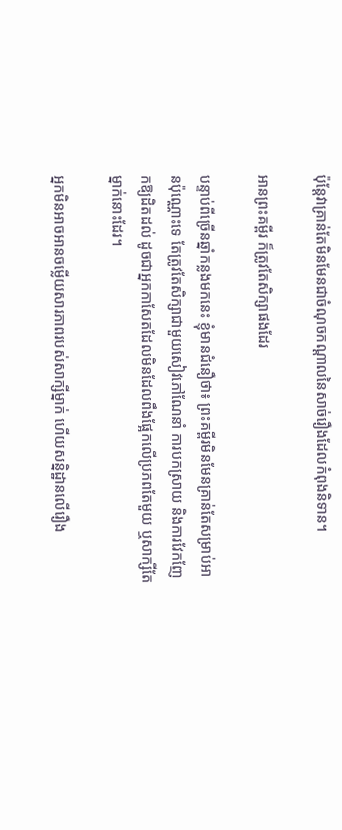ប៉ុន្តែវាគ្រាន់តែមិនមែនជាចំណុចកណ្តាលនៃសាច់រឿងដែលកំពុងនិទាន។

អានព្រះគម្ពីរ ក៏ត្រូវតែសិក្សាផងដែរ

បន្ទាប់ពីច្រើនឆ្នាំកន្លងមកនេះ ខ្ញុំមានជំនឿថា៖ ព្រះគម្ពីរមិនមែនគ្រាន់តែសម្រាប់អានប៉ុណ្ណោះទេ តែត្រូវតែសិក្សាជាមួយសៀវភៅណែនាំ ការបកស្រាយ និងការវែកញែកឱ្យដិតដល់ ដូចជាអ្នកកាសែតដែលមិនដែលពឹងផ្អែកលើប្រភពតែមួយ ឬសាក្សីតែម្នាក់នោះដែរ។

អ្នកមិនអាចអានចម្លើយសារភាពរបស់សាក្សីម្នាក់ ហើយសន្និដ្ឋានលើរឿង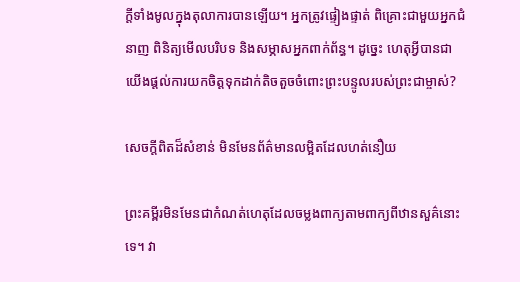ក្ដីទាំងមូលក្នុងតុលាការបានឡើយ។ អ្នកត្រូវផ្ទៀងផ្ទាត់ ពិគ្រោះជាមួយអ្នកជំនាញ ពិនិត្យមើលបរិបទ និងសម្ភាសអ្នកពាក់ព័ន្ធ។ ដូច្នេះ ហេតុអ្វីបានជាយើងផ្ដល់ការយកចិត្តទុកដាក់តិចតួចចំពោះព្រះបន្ទូលរបស់ព្រះជាម្ចាស់?

សេចក្តីពិតដ៏សំខាន់ មិនមែនព័ត៌មានលម្អិតដែលហត់នឿយ

ព្រះគម្ពីរមិនមែនជាកំណត់ហេតុដែលចម្លងពាក្យតាមពាក្យពីឋានសួគ៌នោះទេ។ វា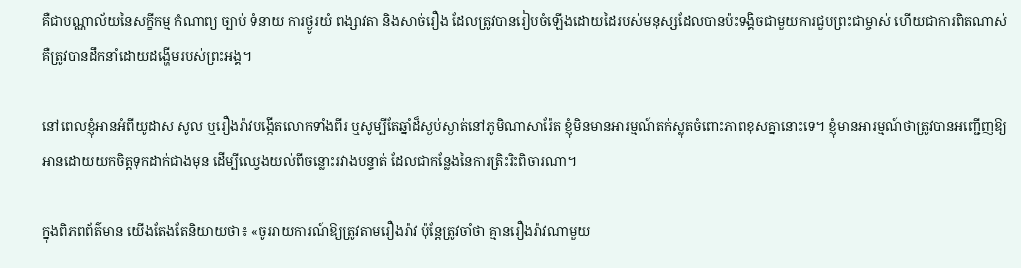គឺជាបណ្ណាល័យនៃសក្ខីកម្ម កំណាព្យ ច្បាប់ ទំនាយ ការថ្ងូរយំ ពង្សាវតា និងសាច់រឿង ដែលត្រូវបានរៀបចំឡើងដោយដៃរបស់មនុស្សដែលបានប៉ះទង្គិចជាមួយការជួបព្រះជាម្ចាស់ ហើយជាការពិតណាស់ គឺត្រូវបានដឹកនាំដោយដង្ហើមរបស់ព្រះអង្គ។

នៅពេលខ្ញុំអានអំពីយូដាស សូល ឬរឿងរ៉ាវបង្កើតលោកទាំងពីរ ឬសូម្បីតែឆ្នាំដ៏ស្ងប់ស្ងាត់នៅភូមិណាសារ៉ែត ខ្ញុំមិនមានអារម្មណ៍តក់ស្លុតចំពោះភាពខុសគ្នានោះទេ។ ខ្ញុំមានអារម្មណ៍ថាត្រូវបានអញ្ជើញឱ្យអានដោយយកចិត្តទុកដាក់ជាងមុន ដើម្បីឈ្វេងយល់ពីចន្លោះរវាងបន្ទាត់ ដែលជាកន្លែងនៃការត្រិះរិះពិចារណា។

ក្នុងពិភពព័ត៌មាន យើងតែងតែនិយាយថា៖ «ចូររាយការណ៍ឱ្យត្រូវតាមរឿងរ៉ាវ ប៉ុន្តែត្រូវចាំថា គ្មានរឿងរ៉ាវណាមួយ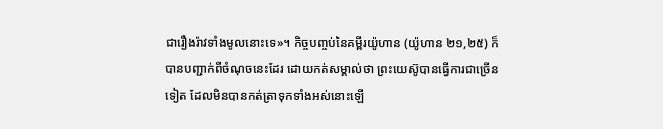ជារឿងរ៉ាវទាំងមូលនោះទេ»។ កិច្ចបញ្ចប់នៃគម្ពីរយ៉ូហាន (យ៉ូហាន ២១,២៥) ក៏បានបញ្ជាក់ពីចំណុចនេះដែរ ដោយកត់សម្គាល់ថា ព្រះយេស៊ូបានធ្វើការជាច្រើនទៀត ដែលមិនបានកត់ត្រាទុកទាំងអស់នោះឡើ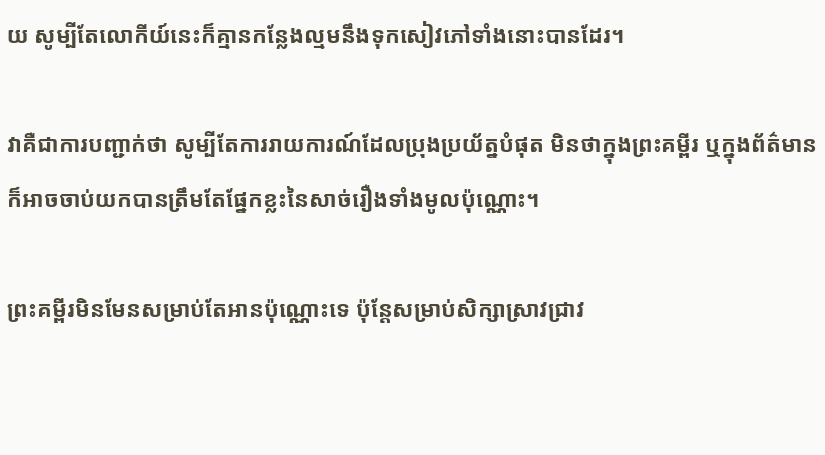យ សូម្បីតែលោកីយ៍នេះក៏គ្មានកន្លែងល្មមនឹងទុកសៀវភៅទាំងនោះបានដែរ។

វាគឺជាការបញ្ជាក់ថា សូម្បីតែការរាយការណ៍ដែលប្រុងប្រយ័ត្នបំផុត មិនថាក្នុងព្រះគម្ពីរ ឬក្នុងព័ត៌មាន ក៏អាចចាប់យកបានត្រឹមតែផ្នែកខ្លះនៃសាច់រឿងទាំងមូលប៉ុណ្ណោះ។

ព្រះគម្ពីរមិនមែនសម្រាប់តែអានប៉ុណ្ណោះទេ ប៉ុន្តែសម្រាប់សិក្សាស្រាវជ្រាវ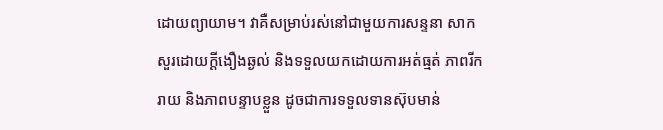ដោយព្យាយាម។ វាគឺសម្រាប់រស់នៅជាមួយការសន្ទនា សាកសួរដោយក្ដីងឿងឆ្ងល់ និងទទួលយកដោយការអត់ធ្មត់ ភាពរីករាយ និងភាពបន្ទាបខ្លួន ដូចជាការទទួលទានស៊ុបមាន់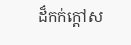ដ៏កក់ក្តៅស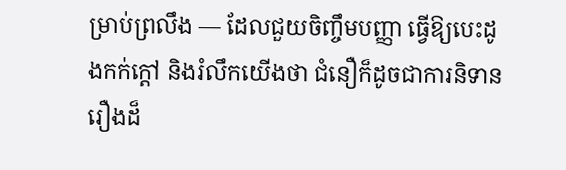ម្រាប់ព្រលឹង — ដែលជួយចិញ្ចឹមបញ្ញា ធ្វើឱ្យបេះដូងកក់ក្តៅ និងរំលឹកយើងថា ជំនឿក៏ដូចជាការនិទានរឿងដ៏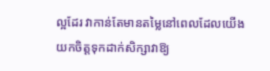ល្អដែរ វាកាន់តែមានតម្លៃនៅពេលដែលយើងយកចិត្តទុកដាក់សិក្សាវាឱ្យ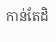កាន់តែដិ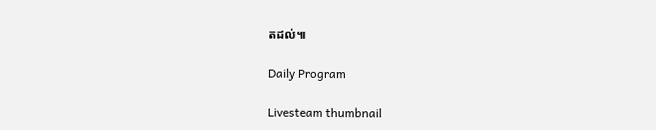តដល់៕

Daily Program

Livesteam thumbnail